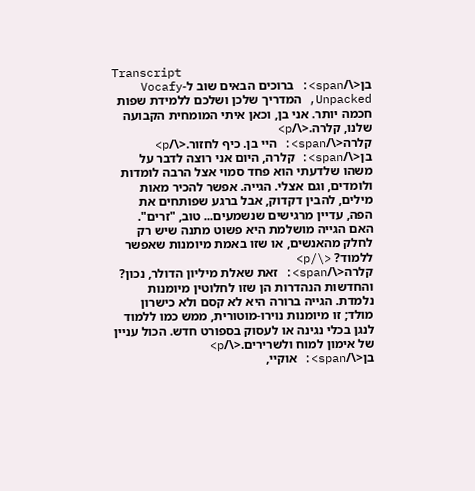Transcript
בן<\/span>: ברוכים הבאים שוב ל-Vocafy Unpacked, המדריך שלכן ושלכם ללמידת שפות חכמה יותר. אני בן, וכאן איתי המומחית הקבועה שלנו, קלרה.<\/p>
קלרה<\/span>: היי בן. כיף לחזור.<\/p>
בן<\/span>: קלרה, היום אני רוצה לדבר על משהו שלדעתי הוא פחד סמוי אצל הרבה לומדות ולומדים, וגם אצלי. הגייה. אפשר להכיר מאות מילים, להבין דקדוק, אבל ברגע שפותחים את הפה, עדיין מרגישים שנשמעים... טוב, "זרים". האם הגייה מושלמת היא פשוט מתנה שיש רק לחלק מהאנשים, או שזו באמת מיומנות שאפשר ללמוד? <\/p>
קלרה<\/span>: זאת שאלת מיליון הדולר, נכון? והחדשות הנהדרות הן שזו לחלוטין מיומנות נלמדת. הגייה ברורה היא לא קסם ולא כישרון מולד; זו מיומנות נוירו-מוטורית, ממש כמו ללמוד לנגן בכלי נגינה או לעסוק בספורט חדש. הכול עניין של אימון למוח ולשרירים.<\/p>
בן<\/span>: אוקיי,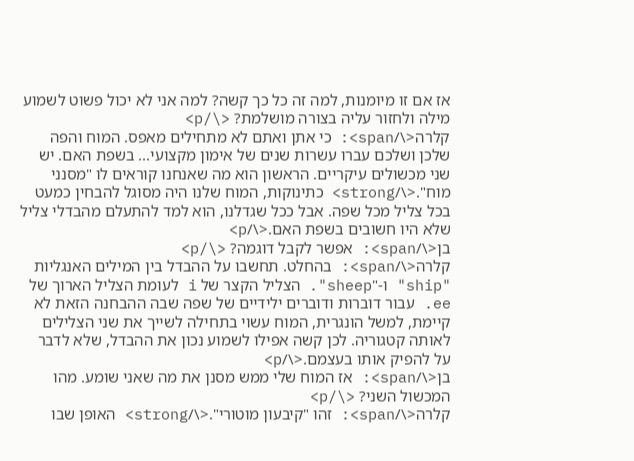אז אם זו מיומנות, למה זה כל כך קשה? למה אני לא יכול פשוט לשמוע מילה ולחזור עליה בצורה מושלמת? <\/p>
קלרה<\/span>: כי אתן ואתם לא מתחילים מאפס. המוח והפה שלכן ושלכם עברו עשרות שנים של אימון מקצועי... בשפת האם. יש שני מכשולים עיקריים. הראשון הוא מה שאנחנו קוראים לו "מסנני מוח".<\/strong> כתינוקות, המוח שלנו היה מסוגל להבחין כמעט בכל צליל מכל שפה. אבל ככל שגדלנו, הוא למד להתעלם מהבדלי צליל שלא היו חשובים בשפת האם.<\/p>
בן<\/span>: אפשר לקבל דוגמה? <\/p>
קלרה<\/span>: בהחלט. תחשבו על ההבדל בין המילים האנגליות "ship" ו-"sheep". הצליל הקצר של i לעומת הצליל הארוך של ee. עבור דוברות ודוברים ילידיים של שפה שבה ההבחנה הזאת לא קיימת, למשל הונגרית, המוח עשוי בתחילה לשייך את שני הצלילים לאותה קטגוריה. לכן קשה אפילו לשמוע נכון את ההבדל, שלא לדבר על להפיק אותו בעצמם.<\/p>
בן<\/span>: אז המוח שלי ממש מסנן את מה שאני שומע. מהו המכשול השני? <\/p>
קלרה<\/span>: זהו "קיבעון מוטורי".<\/strong> האופן שבו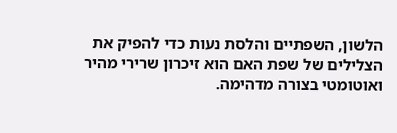הלשון, השפתיים והלסת נעות כדי להפיק את הצלילים של שפת האם הוא זיכרון שרירי מהיר ואוטומטי בצורה מדהימה.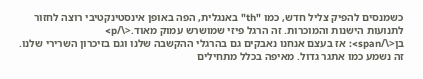כשמנסים להפיק צליל חדש, כמו "th" באנגלית, הפה באופן אינסטינקטיבי רוצה לחזור לתנועות הישנות והמוכרות. זה הרגל פיזי שמושרש עמוק מאוד.<\/p>
בן<\/span>: אז בעצם אנחנו נאבקים גם בהרגלי ההקשבה שלנו וגם בזיכרון השרירי שלנו. זה נשמע כמו אתגר גדול. מאיפה בכלל מתחילים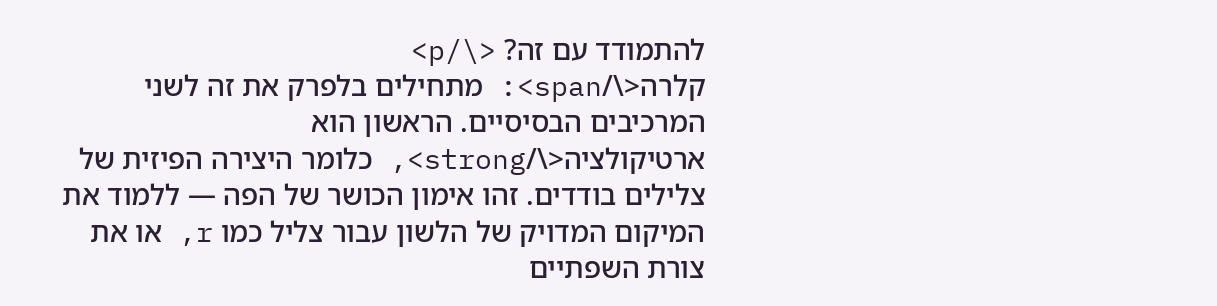להתמודד עם זה? <\/p>
קלרה<\/span>: מתחילים בלפרק את זה לשני המרכיבים הבסיסיים. הראשון הוא ארטיקולציה<\/strong>, כלומר היצירה הפיזית של צלילים בודדים. זהו אימון הכושר של הפה — ללמוד את המיקום המדויק של הלשון עבור צליל כמו r, או את צורת השפתיים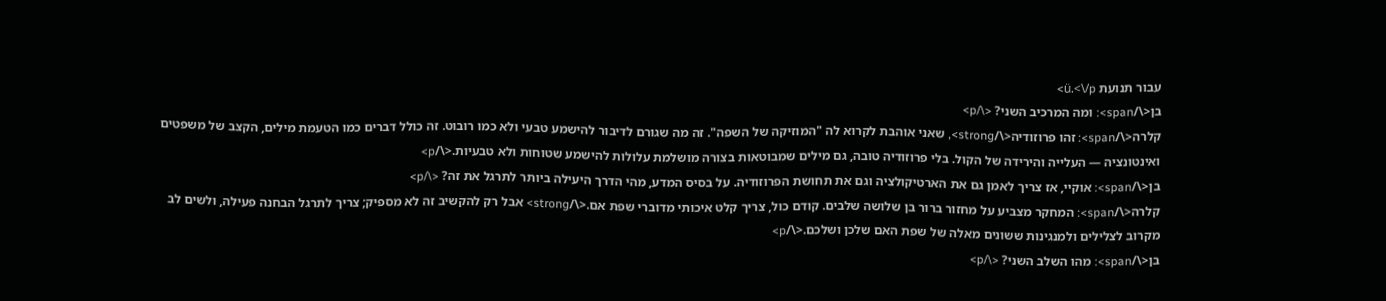עבור תנועת ü.<\/p>
בן<\/span>: ומה המרכיב השני? <\/p>
קלרה<\/span>: זהו פרוזודיה<\/strong>, שאני אוהבת לקרוא לה "המוזיקה של השפה". זה מה שגורם לדיבור להישמע טבעי ולא כמו רובוט. זה כולל דברים כמו הטעמת מילים, הקצב של משפטים ואינטונציה — העלייה והירידה של הקול. בלי פרוזודיה טובה, גם מילים שמבוטאות בצורה מושלמת עלולות להישמע שטוחות ולא טבעיות.<\/p>
בן<\/span>: אוקיי, אז צריך לאמן גם את הארטיקולציה וגם את תחושת הפרוזודיה. על בסיס המדע, מהי הדרך היעילה ביותר לתרגל את זה? <\/p>
קלרה<\/span>: המחקר מצביע על מחזור ברור בן שלושה שלבים. קודם כול, צריך קלט איכותי מדוברי שפת אם.<\/strong> אבל רק להקשיב זה לא מספיק; צריך לתרגל הבחנה פעילה, ולשים לב מקרוב לצלילים ולמנגינות ששונים מאלה של שפת האם שלכן ושלכם.<\/p>
בן<\/span>: מהו השלב השני? <\/p>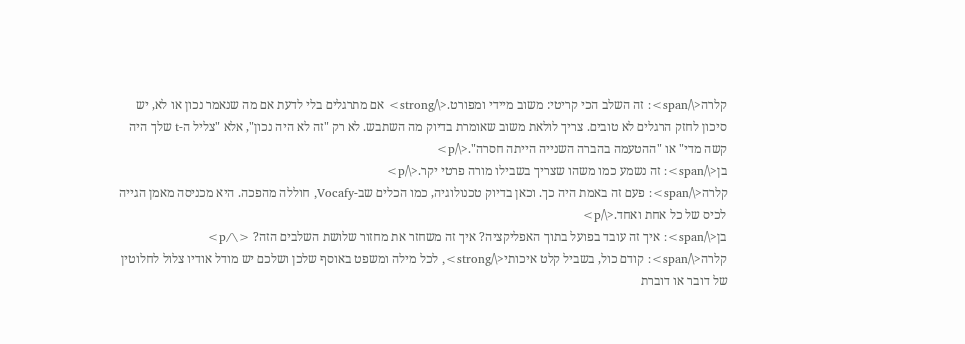קלרה<\/span>: זה השלב הכי קריטי: משוב מיידי ומפורט.<\/strong> אם מתרגלים בלי לדעת אם מה שנאמר נכון או לא, יש סיכון לחזק הרגלים לא טובים. צריך לולאת משוב שאומרת בדיוק מה השתבש. לא רק "זה לא היה נכון", אלא "צליל ה-t שלך היה קשה מדי" או "ההטעמה בהברה השנייה הייתה חסרה".<\/p>
בן<\/span>: זה נשמע כמו משהו שצריך בשבילו מורה פרטי יקר.<\/p>
קלרה<\/span>: פעם זה באמת היה כך. וכאן בדיוק טכנולוגיה, כמו הכלים שב-Vocafy, חוללה מהפכה. היא מכניסה מאמן הגייה לכיס של כל אחת ואחד.<\/p>
בן<\/span>: איך זה עובד בפועל בתוך האפליקציה? איך זה משחזר את מחזור שלושת השלבים הזה? <\/p>
קלרה<\/span>: קודם כול, בשביל קלט איכותי<\/strong>, לכל מילה ומשפט באוסף שלכן ושלכם יש מודל אודיו צלול לחלוטין של דובר או דוברת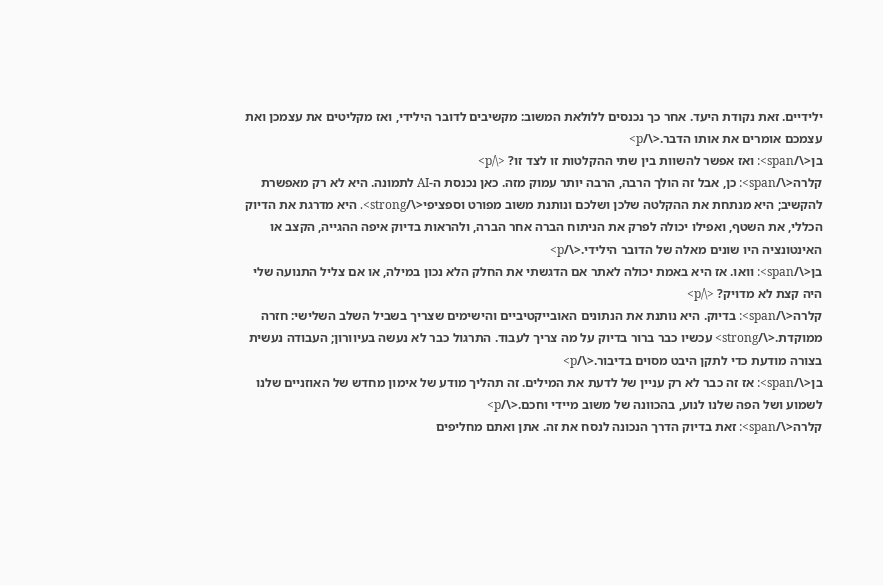ילידיים. זאת נקודת היעד. אחר כך נכנסים ללולאת המשוב: מקשיבים לדובר הילידי, ואז מקליטים את עצמכן ואת עצמכם אומרים את אותו הדבר.<\/p>
בן<\/span>: ואז אפשר להשוות בין שתי ההקלטות זו לצד זו? <\/p>
קלרה<\/span>: כן, אבל זה הולך הרבה, הרבה יותר עמוק מזה. כאן נכנסת ה-AI לתמונה. היא לא רק מאפשרת להקשיב; היא מנתחת את ההקלטה שלכן ושלכם ונותנת משוב מפורט וספציפי<\/strong>. היא מדרגת את הדיוק הכללי, את השטף, ואפילו יכולה לפרק את הניתוח הברה אחר הברה, ולהראות בדיוק איפה ההגייה, הקצב או האינטונציה היו שונים מאלה של הדובר הילידי.<\/p>
בן<\/span>: וואו. אז היא באמת יכולה לאתר אם הדגשתי את החלק הלא נכון במילה, או אם צליל התנועה שלי היה קצת לא מדויק? <\/p>
קלרה<\/span>: בדיוק. היא נותנת את הנתונים האובייקטיביים והישימים שצריך בשביל השלב השלישי: חזרה ממוקדת.<\/strong> עכשיו כבר ברור בדיוק על מה צריך לעבוד. התרגול כבר לא נעשה בעיוורון; העבודה נעשית בצורה מודעת כדי לתקן היבט מסוים בדיבור.<\/p>
בן<\/span>: אז זה כבר לא רק עניין של לדעת את המילים. זה תהליך מודע של אימון מחדש של האוזניים שלנו לשמוע ושל הפה שלנו לנוע, בהכוונה של משוב מיידי וחכם.<\/p>
קלרה<\/span>: זאת בדיוק הדרך הנכונה לנסח את זה. אתן ואתם מחליפים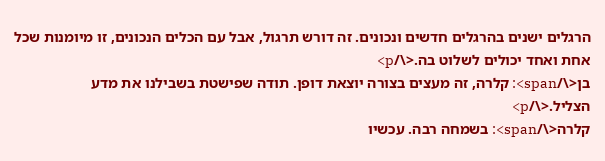הרגלים ישנים בהרגלים חדשים ונכונים. זה דורש תרגול, אבל עם הכלים הנכונים, זו מיומנות שכל אחת ואחד יכולים לשלוט בה.<\/p>
בן<\/span>: קלרה, זה מעצים בצורה יוצאת דופן. תודה שפישטת בשבילנו את מדע הצליל.<\/p>
קלרה<\/span>: בשמחה רבה. עכשיו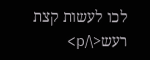לכו לעשות קצת רעש<\/p>